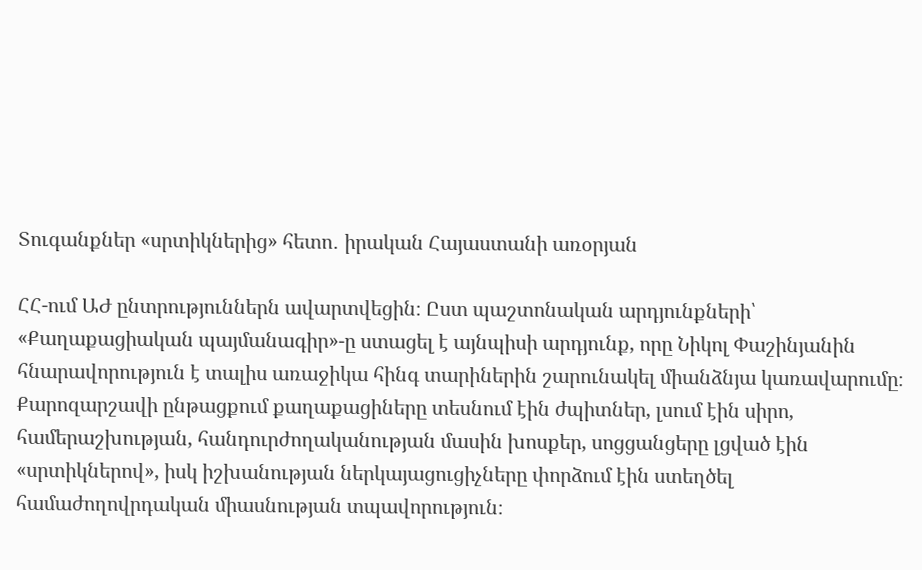Տուգանքներ «սրտիկներից» հետո․ իրական Հայաստանի առօրյան

ՀՀ-ում ԱԺ ընտրություններն ավարտվեցին։ Ըստ պաշտոնական արդյունքների՝ «Քաղաքացիական պայմանագիր»-ը ստացել է այնպիսի արդյունք, որը Նիկոլ Փաշինյանին հնարավորություն է տալիս առաջիկա հինգ տարիներին շարունակել միանձնյա կառավարումը։ Քարոզարշավի ընթացքում քաղաքացիները տեսնում էին ժպիտներ, լսում էին սիրո, համերաշխության, հանդուրժողականության մասին խոսքեր, սոցցանցերը լցված էին «սրտիկներով», իսկ իշխանության ներկայացուցիչները փորձում էին ստեղծել համաժողովրդական միասնության տպավորություն։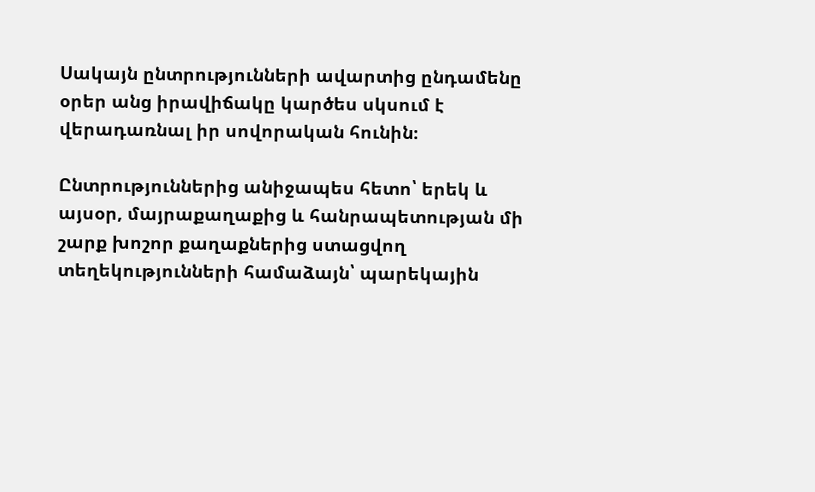Սակայն ընտրությունների ավարտից ընդամենը օրեր անց իրավիճակը կարծես սկսում է վերադառնալ իր սովորական հունին։

Ընտրություններից անիջապես հետո՝ երեկ և այսօր, մայրաքաղաքից և հանրապետության մի շարք խոշոր քաղաքներից ստացվող տեղեկությունների համաձայն՝ պարեկային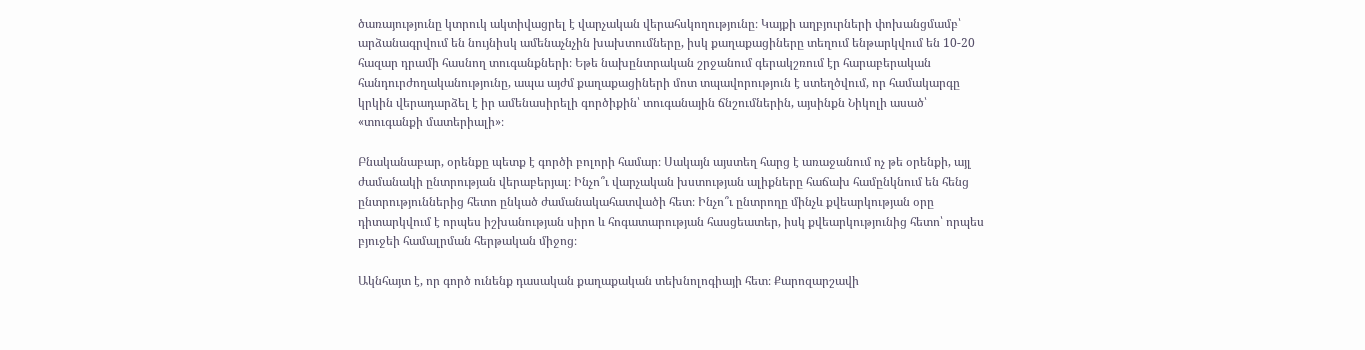ծառայությունը կտրուկ ակտիվացրել է վարչական վերահսկողությունը։ Կայքի աղբյուրների փոխանցմամբ՝ արձանագրվում են նույնիսկ ամենաչնչին խախտումները, իսկ քաղաքացիները տեղում ենթարկվում են 10-20 հազար դրամի հասնող տուգանքների։ Եթե նախընտրական շրջանում գերակշռում էր հարաբերական հանդուրժողականությունը, ապա այժմ քաղաքացիների մոտ տպավորություն է ստեղծվում, որ համակարգը կրկին վերադարձել է իր ամենասիրելի գործիքին՝ տուգանային ճնշումներին, այսինքն Նիկոլի ասած՝ «տուգանքի մատերիալի»։

Բնականաբար, օրենքը պետք է գործի բոլորի համար։ Սակայն այստեղ հարց է առաջանում ոչ թե օրենքի, այլ ժամանակի ընտրության վերաբերյալ։ Ինչո՞ւ վարչական խստության ալիքները հաճախ համընկնում են հենց ընտրություններից հետո ընկած ժամանակահատվածի հետ։ Ինչո՞ւ ընտրողը մինչև քվեարկության օրը դիտարկվում է որպես իշխանության սիրո և հոգատարության հասցեատեր, իսկ քվեարկությունից հետո՝ որպես բյուջեի համալրման հերթական միջոց։

Ակնհայտ է, որ գործ ունենք դասական քաղաքական տեխնոլոգիայի հետ։ Քարոզարշավի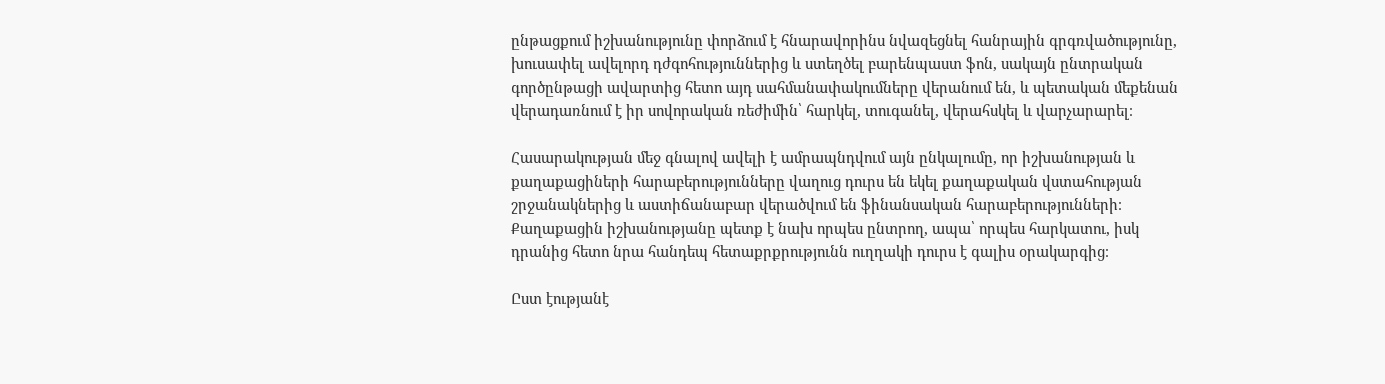ընթացքում իշխանությունը փորձում է հնարավորինս նվազեցնել հանրային գրգռվածությունը, խուսափել ավելորդ դժգոհություններից և ստեղծել բարենպաստ ֆոն, սակայն ընտրական գործընթացի ավարտից հետո այդ սահմանափակումները վերանում են, և պետական մեքենան վերադառնում է իր սովորական ռեժիմին՝ հարկել, տուգանել, վերահսկել և վարչարարել։

Հասարակության մեջ գնալով ավելի է ամրապնդվում այն ընկալումը, որ իշխանության և քաղաքացիների հարաբերությունները վաղուց դուրս են եկել քաղաքական վստահության շրջանակներից և աստիճանաբար վերածվում են ֆինանսական հարաբերությունների։ Քաղաքացին իշխանությանը պետք է նախ որպես ընտրող, ապա՝ որպես հարկատու, իսկ դրանից հետո նրա հանդեպ հետաքրքրությունն ուղղակի դուրս է գալիս օրակարգից։

Ըստ էությանէ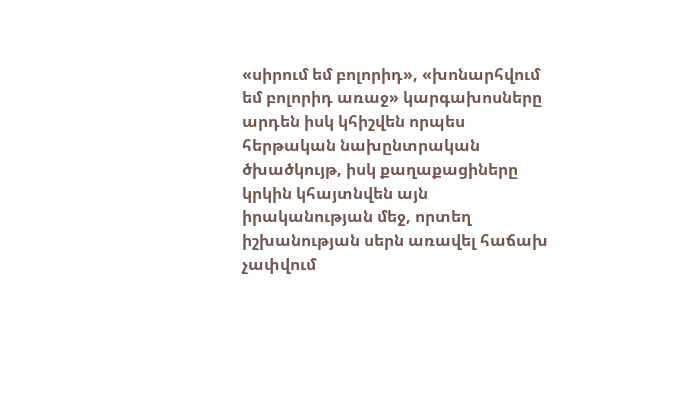«սիրում եմ բոլորիդ», «խոնարհվում եմ բոլորիդ առաջ» կարգախոսները արդեն իսկ կհիշվեն որպես հերթական նախընտրական ծխածկույթ, իսկ քաղաքացիները կրկին կհայտնվեն այն իրականության մեջ, որտեղ իշխանության սերն առավել հաճախ չափվում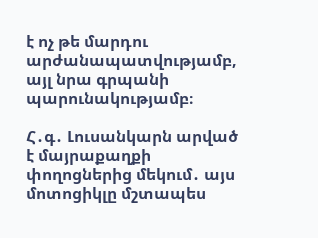է ոչ թե մարդու արժանապատվությամբ, այլ նրա գրպանի պարունակությամբ։

Հ․գ․ Լուսանկարն արված է մայրաքաղքի փողոցներից մեկում․ այս մոտոցիկլը մշտապես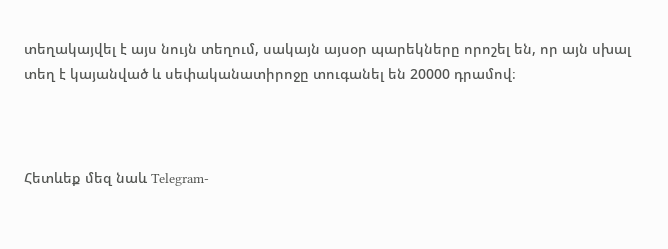տեղակայվել է այս նույն տեղում, սակայն այսօր պարեկները որոշել են, որ այն սխալ տեղ է կայանված և սեփականատիրոջը տուգանել են 20000 դրամով։



Հետևեք մեզ նաև Telegram-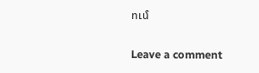ում

Leave a comment